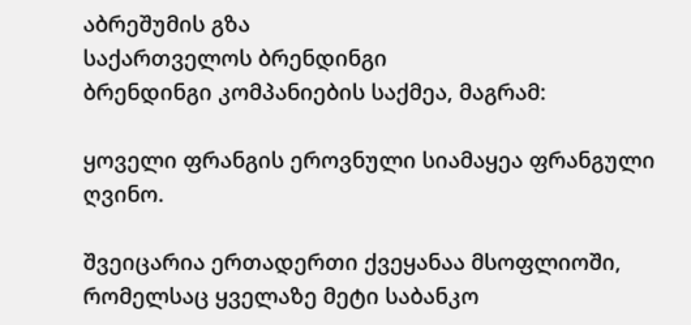აბრეშუმის გზა
საქართველოს ბრენდინგი
ბრენდინგი კომპანიების საქმეა, მაგრამ:

ყოველი ფრანგის ეროვნული სიამაყეა ფრანგული ღვინო.

შვეიცარია ერთადერთი ქვეყანაა მსოფლიოში, რომელსაც ყველაზე მეტი საბანკო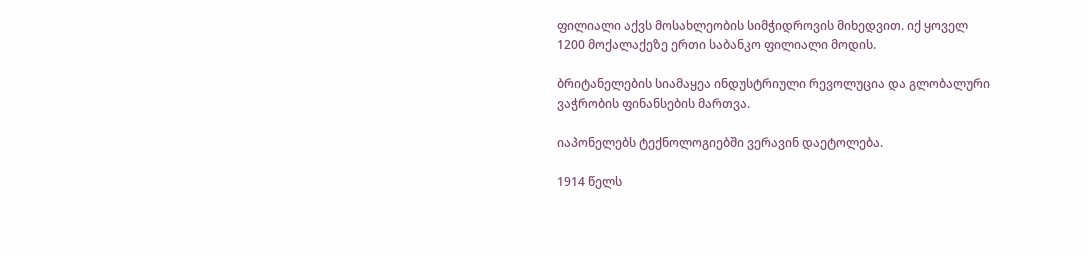ფილიალი აქვს მოსახლეობის სიმჭიდროვის მიხედვით. იქ ყოველ 1200 მოქალაქეზე ერთი საბანკო ფილიალი მოდის.

ბრიტანელების სიამაყეა ინდუსტრიული რევოლუცია და გლობალური ვაჭრობის ფინანსების მართვა.

იაპონელებს ტექნოლოგიებში ვერავინ დაეტოლება.

1914 წელს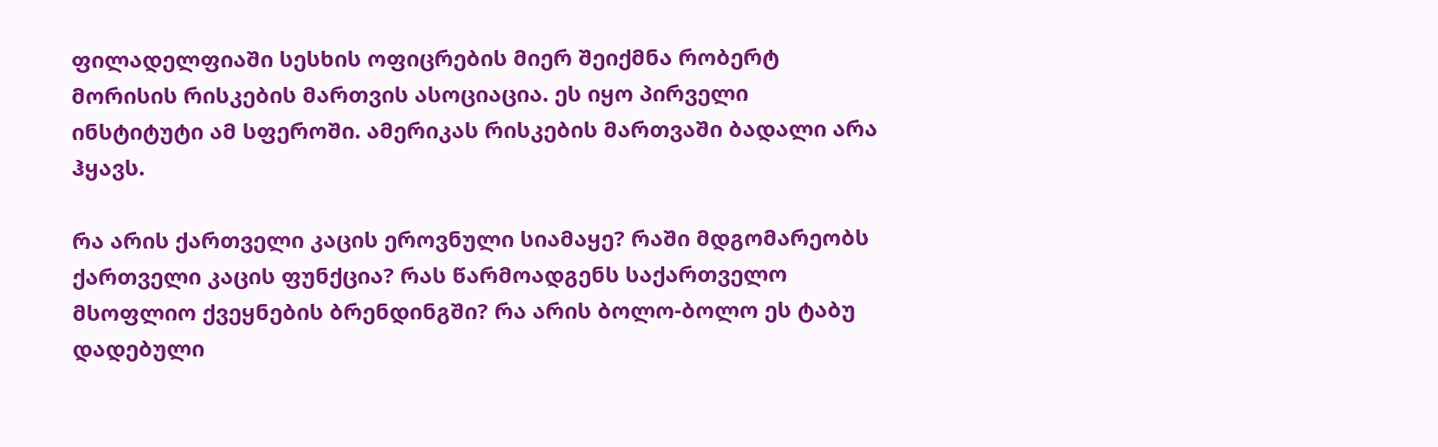ფილადელფიაში სესხის ოფიცრების მიერ შეიქმნა რობერტ მორისის რისკების მართვის ასოციაცია. ეს იყო პირველი ინსტიტუტი ამ სფეროში. ამერიკას რისკების მართვაში ბადალი არა ჰყავს.

რა არის ქართველი კაცის ეროვნული სიამაყე? რაში მდგომარეობს ქართველი კაცის ფუნქცია? რას წარმოადგენს საქართველო მსოფლიო ქვეყნების ბრენდინგში? რა არის ბოლო-ბოლო ეს ტაბუ დადებული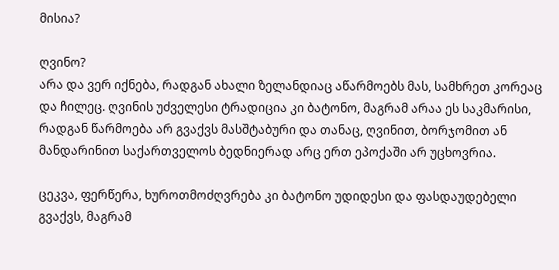მისია?

ღვინო?
არა და ვერ იქნება, რადგან ახალი ზელანდიაც აწარმოებს მას, სამხრეთ კორეაც და ჩილეც. ღვინის უძველესი ტრადიცია კი ბატონო, მაგრამ არაა ეს საკმარისი, რადგან წარმოება არ გვაქვს მასშტაბური და თანაც, ღვინით, ბორჯომით ან მანდარინით საქართველოს ბედნიერად არც ერთ ეპოქაში არ უცხოვრია.

ცეკვა, ფერწერა, ხუროთმოძღვრება კი ბატონო უდიდესი და ფასდაუდებელი გვაქვს, მაგრამ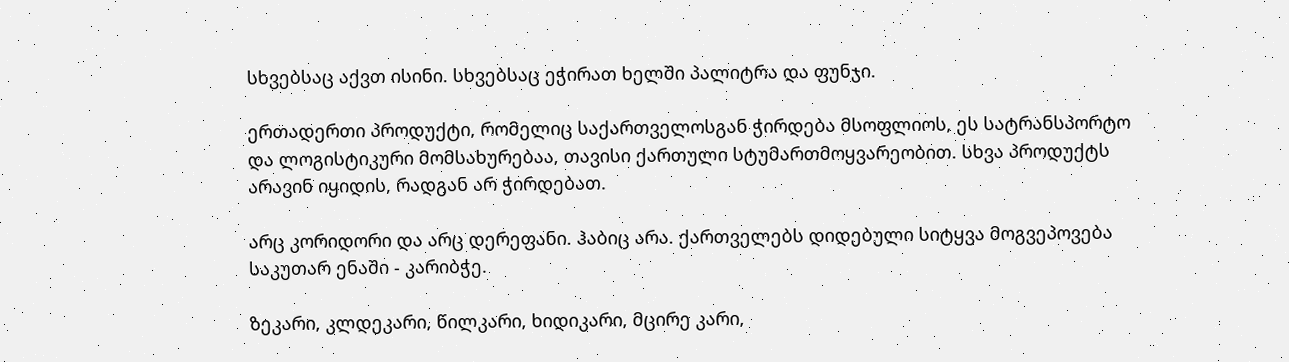სხვებსაც აქვთ ისინი. სხვებსაც ეჭირათ ხელში პალიტრა და ფუნჯი.

ერთადერთი პროდუქტი, რომელიც საქართველოსგან ჭირდება მსოფლიოს, ეს სატრანსპორტო და ლოგისტიკური მომსახურებაა, თავისი ქართული სტუმართმოყვარეობით. სხვა პროდუქტს არავინ იყიდის, რადგან არ ჭირდებათ.

არც კორიდორი და არც დერეფანი. ჰაბიც არა. ქართველებს დიდებული სიტყვა მოგვეპოვება საკუთარ ენაში - კარიბჭე.

ზეკარი, კლდეკარი, წილკარი, ხიდიკარი, მცირე კარი,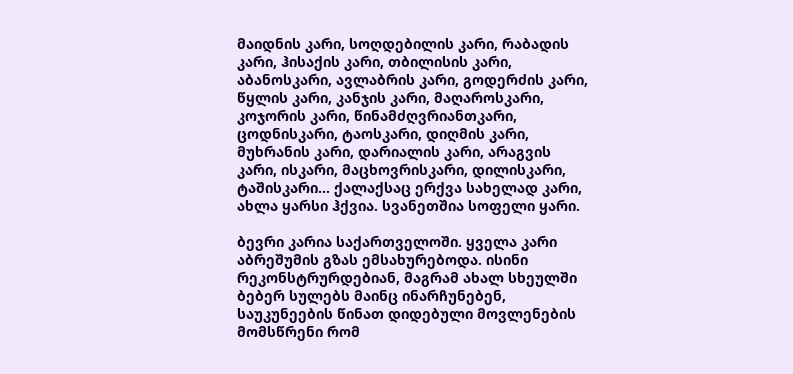მაიდნის კარი, სოღდებილის კარი, რაბადის კარი, ჰისაქის კარი, თბილისის კარი, აბანოსკარი, ავლაბრის კარი, გოდერძის კარი, წყლის კარი, კანჯის კარი, მაღაროსკარი, კოჯორის კარი, წინამძღვრიანთკარი, ცოდნისკარი, ტაოსკარი, დიღმის კარი, მუხრანის კარი, დარიალის კარი, არაგვის კარი, ისკარი, მაცხოვრისკარი, დილისკარი, ტაშისკარი… ქალაქსაც ერქვა სახელად კარი, ახლა ყარსი ჰქვია. სვანეთშია სოფელი ყარი.

ბევრი კარია საქართველოში. ყველა კარი აბრეშუმის გზას ემსახურებოდა. ისინი რეკონსტრურდებიან, მაგრამ ახალ სხეულში ბებერ სულებს მაინც ინარჩუნებენ, საუკუნეების წინათ დიდებული მოვლენების მომსწრენი რომ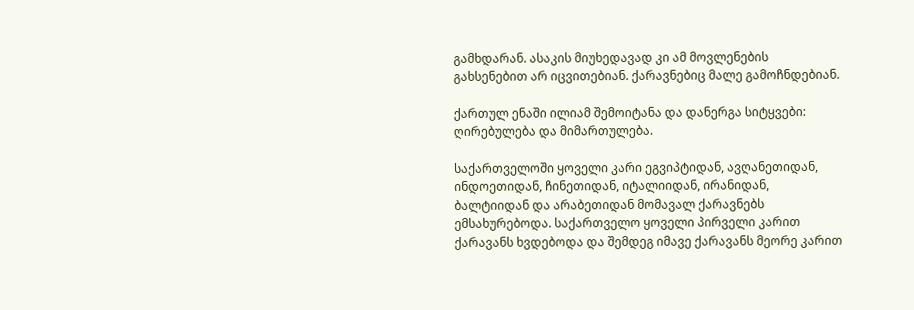გამხდარან. ასაკის მიუხედავად კი ამ მოვლენების გახსენებით არ იცვითებიან. ქარავნებიც მალე გამოჩნდებიან.

ქართულ ენაში ილიამ შემოიტანა და დანერგა სიტყვები: ღირებულება და მიმართულება.

საქართველოში ყოველი კარი ეგვიპტიდან, ავღანეთიდან, ინდოეთიდან, ჩინეთიდან, იტალიიდან, ირანიდან, ბალტიიდან და არაბეთიდან მომავალ ქარავნებს ემსახურებოდა. საქართველო ყოველი პირველი კარით ქარავანს ხვდებოდა და შემდეგ იმავე ქარავანს მეორე კარით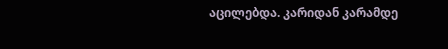აცილებდა. კარიდან კარამდე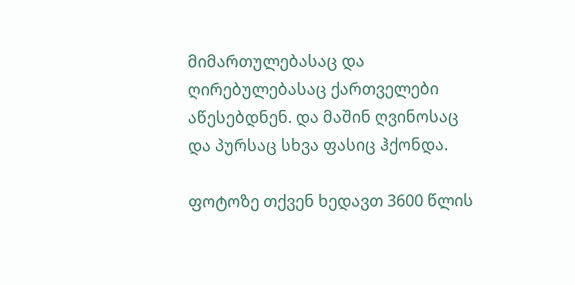მიმართულებასაც და ღირებულებასაც ქართველები აწესებდნენ. და მაშინ ღვინოსაც და პურსაც სხვა ფასიც ჰქონდა.

ფოტოზე თქვენ ხედავთ 3600 წლის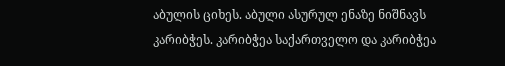აბულის ციხეს. აბული ასურულ ენაზე ნიშნავს კარიბჭეს. კარიბჭეა საქართველო და კარიბჭეა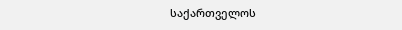საქართველოს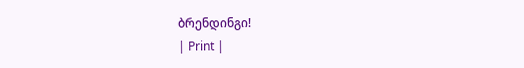ბრენდინგი!
| Print |